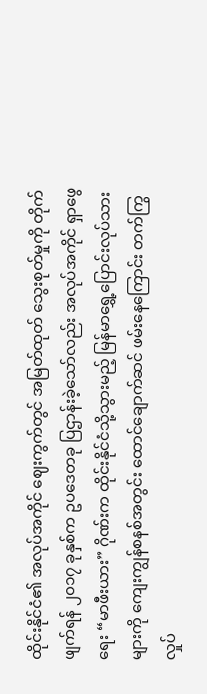ထိုင်းနိုင်ငံ၏ အလုပ်အကိုင် ဈေးကွက်တွင် အမြတ်ထုတ် သွေးစုတ်မှုကို တိုက်ဖျက်ရန် ၂၀၁၇ ခုနှစ်က ဥပဒေတခု ပြဌာန်းခဲ့သော်လည်း အလုပ်အကိုင် ရှာဖွေရေး “မာဖီးယား” ဂိုဏ်းက ထိုင်းနိုင်ငံသို့သွားမည့် မြန်မာရွှေ့ပြောင်းလုပ်သားများကို ကျေးကျွန်စနစ်အတွင်း ထောင်ချောက်ဆင် ဖမ်းနေကြောင်း တက်ကြွလှုပ်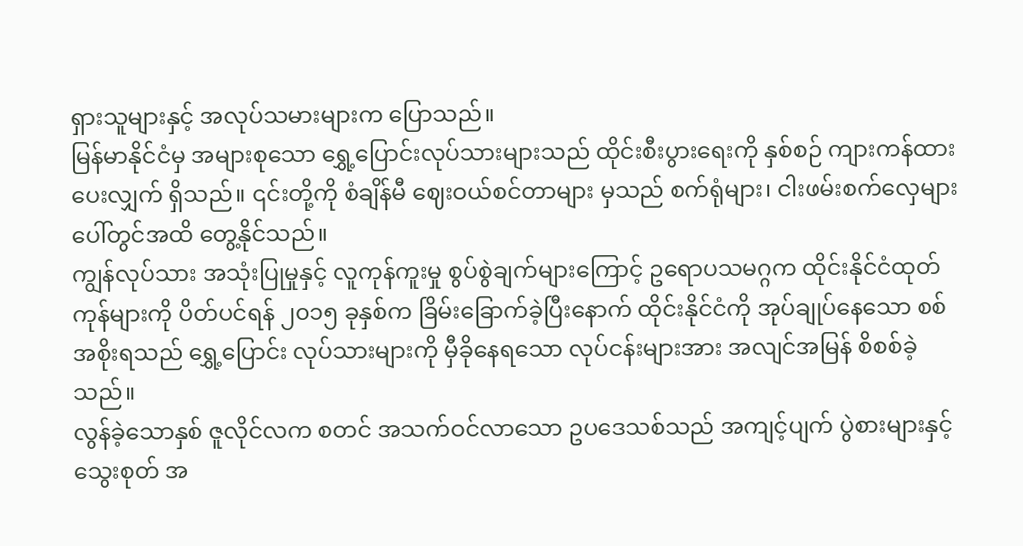ရှားသူများနှင့် အလုပ်သမားများက ပြောသည်။
မြန်မာနိုင်ငံမှ အများစုသော ရွှေ့ပြောင်းလုပ်သားများသည် ထိုင်းစီးပွားရေးကို နှစ်စဉ် ကျားကန်ထားပေးလျှက် ရှိသည်။ ၎င်းတို့ကို စံချိန်မီ ဈေးဝယ်စင်တာများ မှသည် စက်ရုံများ၊ ငါးဖမ်းစက်လှေများပေါ်တွင်အထိ တွေ့နိုင်သည်။
ကျွန်လုပ်သား အသုံးပြုမှုနှင့် လူကုန်ကူးမှု စွပ်စွဲချက်များကြောင့် ဥရောပသမဂ္ဂက ထိုင်းနိုင်ငံထုတ်ကုန်များကို ပိတ်ပင်ရန် ၂၀၁၅ ခုနှစ်က ခြိမ်းခြောက်ခဲ့ပြီးနောက် ထိုင်းနိုင်ငံကို အုပ်ချုပ်နေသော စစ်အစိုးရသည် ရွှေ့ပြောင်း လုပ်သားများကို မှီခိုနေရသော လုပ်ငန်းများအား အလျင်အမြန် စိစစ်ခဲ့သည်။
လွန်ခဲ့သောနှစ် ဇူလိုင်လက စတင် အသက်ဝင်လာသော ဥပဒေသစ်သည် အကျင့်ပျက် ပွဲစားများနှင့် သွေးစုတ် အ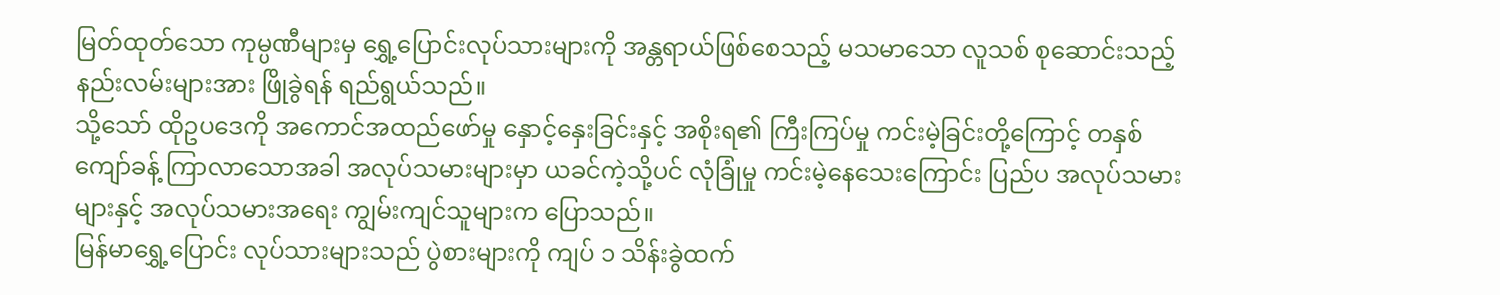မြတ်ထုတ်သော ကုမ္ပဏီများမှ ရွှေ့ပြောင်းလုပ်သားများကို အန္တရာယ်ဖြစ်စေသည့် မသမာသော လူသစ် စုဆောင်းသည့် နည်းလမ်းများအား ဖြိုခွဲရန် ရည်ရွယ်သည်။
သို့သော် ထိုဥပဒေကို အကောင်အထည်ဖော်မှု နှောင့်နှေးခြင်းနှင့် အစိုးရ၏ ကြီးကြပ်မှု ကင်းမဲ့ခြင်းတို့ကြောင့် တနှစ်ကျော်ခန့် ကြာလာသောအခါ အလုပ်သမားများမှာ ယခင်ကဲ့သို့ပင် လုံခြုံမှု ကင်းမဲ့နေသေးကြောင်း ပြည်ပ အလုပ်သမားများနှင့် အလုပ်သမားအရေး ကျွမ်းကျင်သူများက ပြောသည်။
မြန်မာရွှေ့ပြောင်း လုပ်သားများသည် ပွဲစားများကို ကျပ် ၁ သိန်းခွဲထက်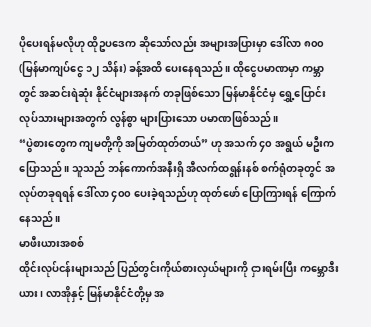ပိုပေးရန်မလိုဟု ထိုဥပဒေက ဆိုသော်လည်း အများအပြားမှာ ဒေါ်လာ ၈၀၀ (မြန်မာကျပ်ငွေ ၁၂ သိန်း) ခန့်အထိ ပေးနေရသည်။ ထိုငွေပမာဏမှာ ကမ္ဘာတွင် အဆင်းရဲဆုံး နိုင်ငံများအနက် တခုဖြစ်သော မြန်မာနိုင်ငံမှ ရွှေ့ပြောင်းလုပ်သားများအတွက် လွန်စွာ များပြားသော ပမာဏဖြစ်သည်။
“ပွဲစားတွေက ကျမတို့ကို အမြတ်ထုတ်တယ်” ဟု အသက် ၄၀ အရွယ် မဦးက ပြောသည်။ သူသည် ဘန်ကောက်အနီးရှိ အီလက်ထရွန်းနစ် စက်ရုံတခုတွင် အလုပ်တခုရရန် ဒေါ်လာ ၄၀၀ ပေးခဲ့ရသည်ဟု ထုတ်ဖော် ပြောကြားရန် ကြောက်နေသည်။
မာဖီးယားအစစ်
ထိုင်းလုပ်ငန်းများသည် ပြည်တွင်းကိုယ်စားလှယ်များကို ငှားရမ်းပြီး ကမ္ဘောဒီးယား၊ လာအိုနှင့် မြန်မာနိုင်ငံတို့မှ အ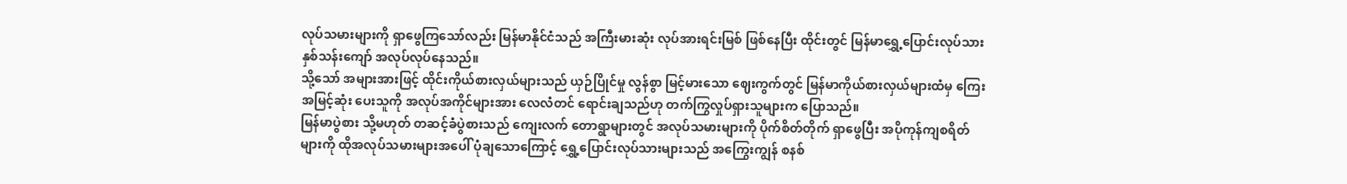လုပ်သမားများကို ရှာဖွေကြသော်လည်း မြန်မာနိုင်ငံသည် အကြီးမားဆုံး လုပ်အားရင်းမြစ် ဖြစ်နေပြီး ထိုင်းတွင် မြန်မာရွှေ့ပြောင်းလုပ်သား နှစ်သန်းကျော် အလုပ်လုပ်နေသည်။
သို့သော် အများအားဖြင့် ထိုင်းကိုယ်စားလှယ်များသည် ယှဉ်ပြိုင်မှု လွန်စွာ မြင့်မားသော ဈေးကွက်တွင် မြန်မာကိုယ်စားလှယ်များထံမှ ကြေးအမြင့်ဆုံး ပေးသူကို အလုပ်အကိုင်များအား လေလံတင် ရောင်းချသည်ဟု တက်ကြွလှုပ်ရှားသူများက ပြောသည်။
မြန်မာပွဲစား သို့မဟုတ် တဆင့်ခံပွဲစားသည် ကျေးလက် တောရွာများတွင် အလုပ်သမားများကို ပိုက်စိတ်တိုက် ရှာဖွေပြီး အပိုကုန်ကျစရိတ်များကို ထိုအလုပ်သမားများအပေါ် ပုံချသောကြောင့် ရွှေ့ပြောင်းလုပ်သားများသည် အကြွေးကျွန် စနစ်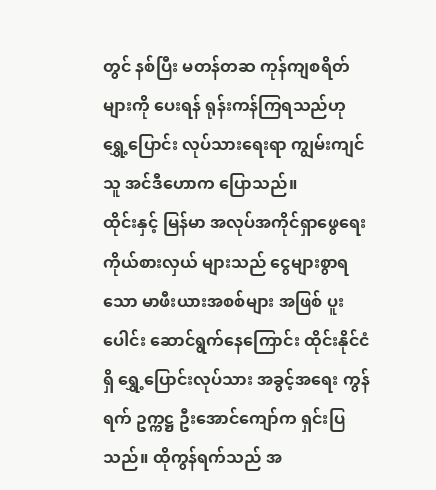တွင် နစ်ပြီး မတန်တဆ ကုန်ကျစရိတ်များကို ပေးရန် ရုန်းကန်ကြရသည်ဟု ရွှေ့ပြောင်း လုပ်သားရေးရာ ကျွမ်းကျင်သူ အင်ဒီဟောက ပြောသည်။
ထိုင်းနှင့် မြန်မာ အလုပ်အကိုင်ရှာဖွေရေး ကိုယ်စားလှယ် များသည် ငွေများစွာရသော မာဖီးယားအစစ်များ အဖြစ် ပူးပေါင်း ဆောင်ရွက်နေကြောင်း ထိုင်းနိုင်ငံရှိ ရွှေ့ပြောင်းလုပ်သား အခွင့်အရေး ကွန်ရက် ဥက္ကဋ္ဌ ဦးအောင်ကျော်က ရှင်းပြသည်။ ထိုကွန်ရက်သည် အ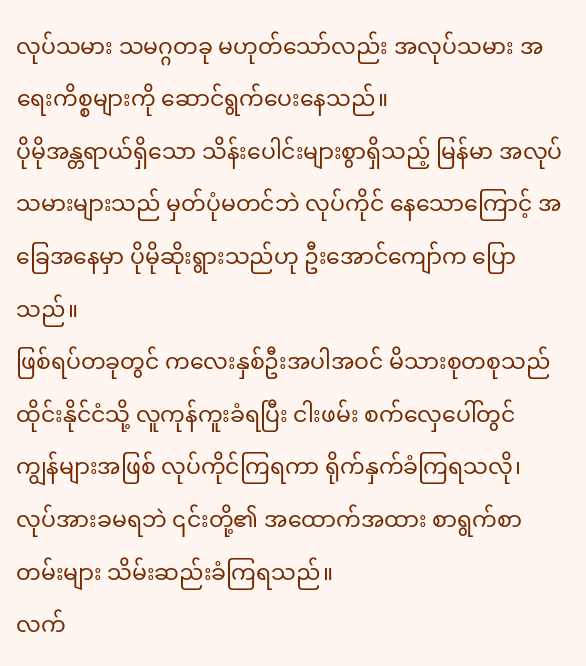လုပ်သမား သမဂ္ဂတခု မဟုတ်သော်လည်း အလုပ်သမား အရေးကိစ္စများကို ဆောင်ရွက်ပေးနေသည်။
ပိုမိုအန္တရာယ်ရှိသော သိန်းပေါင်းများစွာရှိသည့် မြန်မာ အလုပ်သမားများသည် မှတ်ပုံမတင်ဘဲ လုပ်ကိုင် နေသောကြောင့် အခြေအနေမှာ ပိုမိုဆိုးရွားသည်ဟု ဦးအောင်ကျော်က ပြောသည်။
ဖြစ်ရပ်တခုတွင် ကလေးနှစ်ဦးအပါအဝင် မိသားစုတစုသည် ထိုင်းနိုင်ငံသို့ လူကုန်ကူးခံရပြီး ငါးဖမ်း စက်လှေပေါ်တွင် ကျွန်များအဖြစ် လုပ်ကိုင်ကြရကာ ရိုက်နှက်ခံကြရသလို၊ လုပ်အားခမရဘဲ ၎င်းတို့၏ အထောက်အထား စာရွက်စာတမ်းများ သိမ်းဆည်းခံကြရသည်။
လက်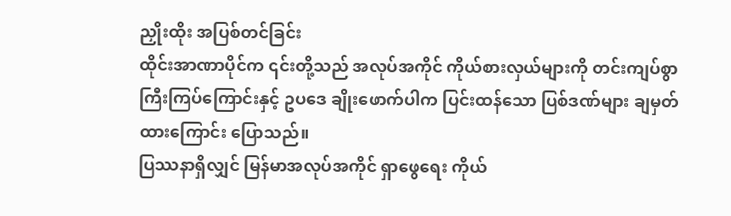ညှိုးထိုး အပြစ်တင်ခြင်း
ထိုင်းအာဏာပိုင်က ၎င်းတို့သည် အလုပ်အကိုင် ကိုယ်စားလှယ်များကို တင်းကျပ်စွာ ကြီးကြပ်ကြောင်းနှင့် ဥပဒေ ချိုးဖောက်ပါက ပြင်းထန်သော ပြစ်ဒဏ်များ ချမှတ်ထားကြောင်း ပြောသည်။
ပြဿနာရှိလျှင် မြန်မာအလုပ်အကိုင် ရှာဖွေရေး ကိုယ်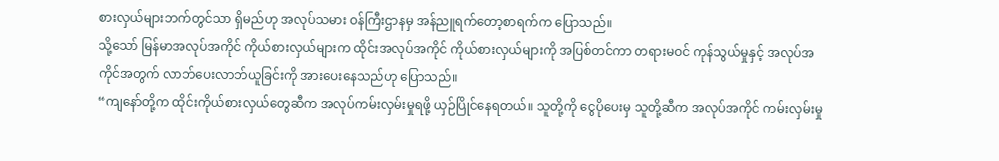စားလှယ်များဘက်တွင်သာ ရှိမည်ဟု အလုပ်သမား ဝန်ကြီးဌာနမှ အန်ညူရက်တော့စာရက်က ပြောသည်။
သို့သော် မြန်မာအလုပ်အကိုင် ကိုယ်စားလှယ်များက ထိုင်းအလုပ်အကိုင် ကိုယ်စားလှယ်များကို အပြစ်တင်ကာ တရားမဝင် ကုန်သွယ်မှုနှင့် အလုပ်အကိုင်အတွက် လာဘ်ပေးလာဘ်ယူခြင်းကို အားပေးနေသည်ဟု ပြောသည်။
“ကျနော်တို့က ထိုင်းကိုယ်စားလှယ်တွေဆီက အလုပ်ကမ်းလှမ်းမှုရဖို့ ယှဉ်ပြိုင်နေရတယ်။ သူတို့ကို ငွေပိုပေးမှ သူတို့ဆီက အလုပ်အကိုင် ကမ်းလှမ်းမှု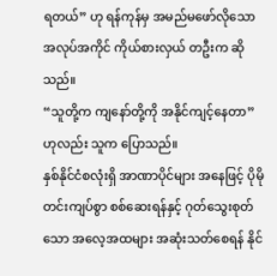ရတယ်” ဟု ရန်ကုန်မှ အမည်မဖော်လိုသော အလုပ်အကိုင် ကိုယ်စားလှယ် တဦးက ဆိုသည်။
“သူတို့က ကျနော်တို့ကို အနိုင်ကျင့်နေတာ” ဟုလည်း သူက ပြောသည်။
နှစ်နိုင်ငံစလုံးရှိ အာဏာပိုင်များ အနေဖြင့် ပိုမိုတင်းကျပ်စွာ စစ်ဆေးရန်နှင့် ဂုတ်သွေးစုတ်သော အလေ့အထများ အဆုံးသတ်စေရန် နိုင်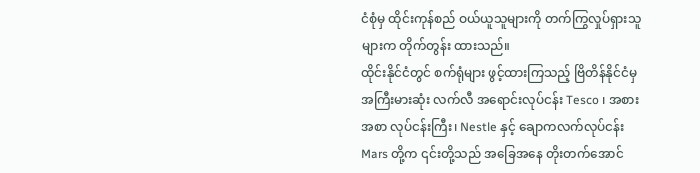ငံစုံမှ ထိုင်းကုန်စည် ဝယ်ယူသူများကို တက်ကြွလှုပ်ရှားသူများက တိုက်တွန်း ထားသည်။
ထိုင်းနိုင်ငံတွင် စက်ရုံများ ဖွင့်ထားကြသည့် ဗြိတိန်နိုင်ငံမှ အကြီးမားဆုံး လက်လီ အရောင်းလုပ်ငန်း Tesco ၊ အစားအစာ လုပ်ငန်းကြီး၊ Nestle နှင့် ချောကလက်လုပ်ငန်း Mars တို့က ၎င်းတို့သည် အခြေအနေ တိုးတက်အောင်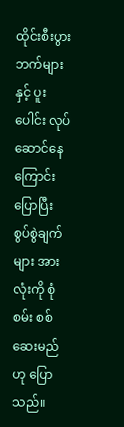ထိုင်းစီးပွားဘက်များနှင့် ပူးပေါင်း လုပ်ဆောင်နေကြောင်း ပြောပြီး စွပ်စွဲချက်များ အားလုံးကို စုံစမ်း စစ်ဆေးမည်ဟု ပြောသည်။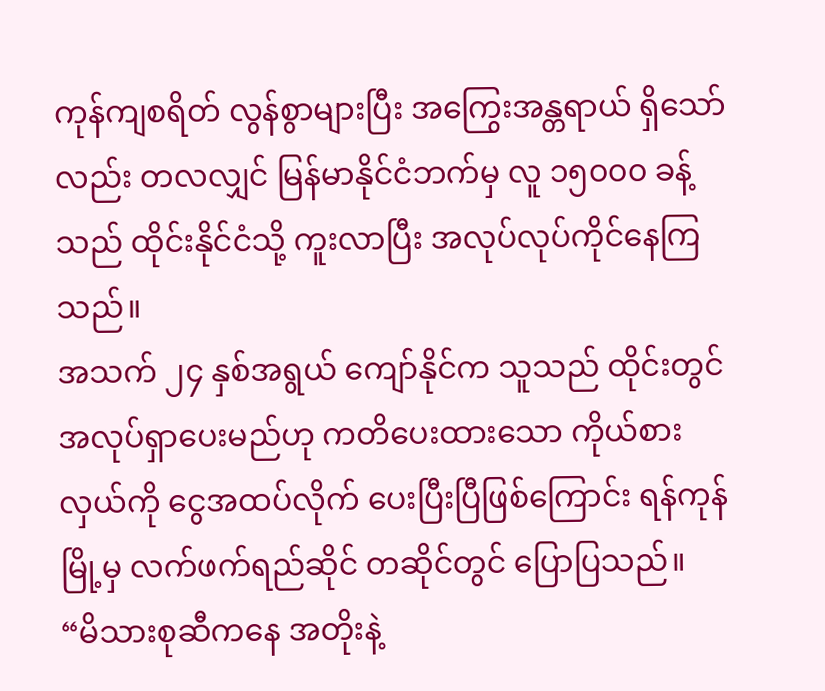ကုန်ကျစရိတ် လွန်စွာများပြီး အကြွေးအန္တရာယ် ရှိသော်လည်း တလလျှင် မြန်မာနိုင်ငံဘက်မှ လူ ၁၅၀၀၀ ခန့်သည် ထိုင်းနိုင်ငံသို့ ကူးလာပြီး အလုပ်လုပ်ကိုင်နေကြသည်။
အသက် ၂၄ နှစ်အရွယ် ကျော်နိုင်က သူသည် ထိုင်းတွင် အလုပ်ရှာပေးမည်ဟု ကတိပေးထားသော ကိုယ်စားလှယ်ကို ငွေအထပ်လိုက် ပေးပြီးပြီဖြစ်ကြောင်း ရန်ကုန်မြို့မှ လက်ဖက်ရည်ဆိုင် တဆိုင်တွင် ပြောပြသည်။
“မိသားစုဆီကနေ အတိုးနဲ့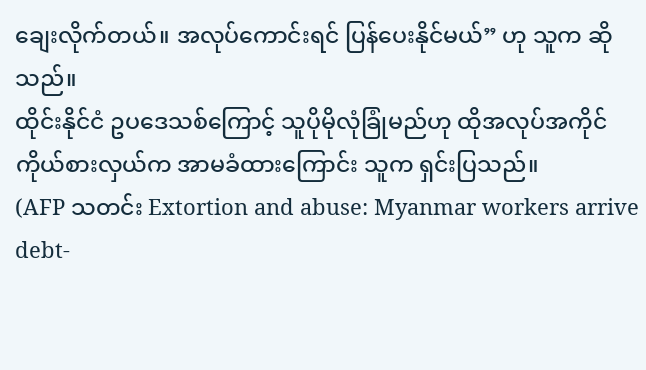ချေးလိုက်တယ်။ အလုပ်ကောင်းရင် ပြန်ပေးနိုင်မယ်” ဟု သူက ဆိုသည်။
ထိုင်းနိုင်ငံ ဥပဒေသစ်ကြောင့် သူပိုမိုလုံခြုံမည်ဟု ထိုအလုပ်အကိုင် ကိုယ်စားလှယ်က အာမခံထားကြောင်း သူက ရှင်းပြသည်။
(AFP သတင်း Extortion and abuse: Myanmar workers arrive debt-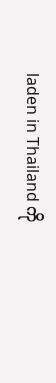laden in Thailand ကို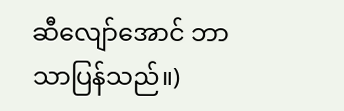ဆီလျော်အောင် ဘာသာပြန်သည်။)